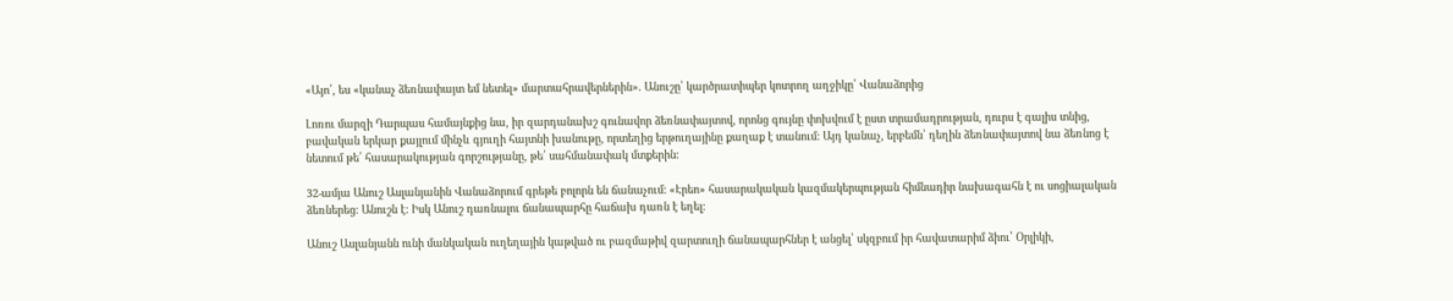«Այո՛, ես «կանաչ ձեռնափայտ եմ նետել» մարտահրավերներին». Անուշը՝ կարծրատիպեր կոտրող աղջիկը՝ Վանաձորից

Լոռու մարզի Դարպաս համայնքից նա, իր զարդանախշ գունավոր ձեռնափայտով, որոնց գույնը փոխվում է ըստ տրամադրության, դուրս է գալիս տնից, բավական երկար քայլում մինչև գյուղի հայտնի խանութը, որտեղից երթուղայինը քաղաք է տանում: Այդ կանաչ, երբեմն՝ դեղին ձեռնափայտով նա ձեռնոց է նետում թե՛ հասարակության գորշությանը, թե՛ սահմանափակ մտքերին:

32-ամյա Անուշ Ասլանյանին Վանաձորում գրեթե բոլորն են ճանաչում: «Էրեո» հասարակական կազմակերպության հիմնադիր նախագահն է ու սոցիալական ձեռներեց: Անուշն է: Իսկ Անուշ դառնալու ճանապարհը հաճախ դառն է եղել:

Անուշ Ասլանյանն ունի մանկական ուղեղային կաթված ու բազմաթիվ զարտուղի ճանապարհներ է անցել՝ սկզբում իր հավատարիմ ձիու՝ Օրլիկի,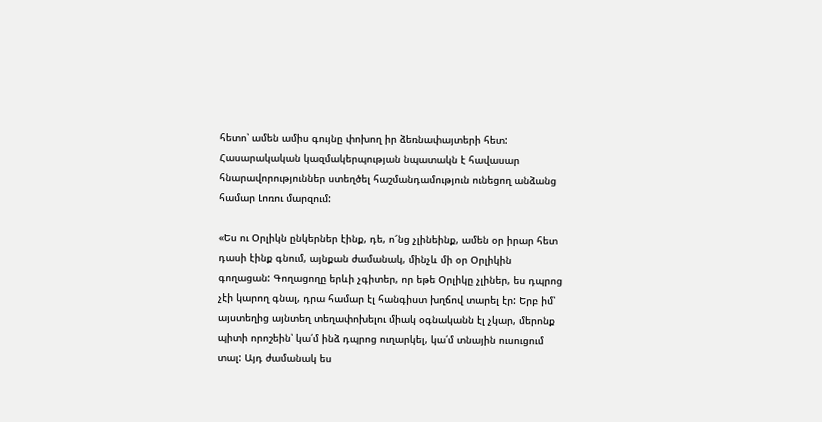հետո՝ ամեն ամիս գույնը փոխող իր ձեռնափայտերի հետ: Հասարակական կազմակերպության նպատակն է հավասար հնարավորություններ ստեղծել հաշմանդամություն ունեցող անձանց համար Լոռու մարզում:

«Ես ու Օրլիկն ընկերներ էինք, դե, ո՜նց չլինեինք, ամեն օր իրար հետ դասի էինք գնում, այնքան ժամանակ, մինչև մի օր Օրլիկին գողացան: Գողացողը երևի չգիտեր, որ եթե Օրլիկը չլիներ, ես դպրոց չէի կարող գնալ, դրա համար էլ հանգիստ խղճով տարել էր: Երբ իմ՝ այստեղից այնտեղ տեղափոխելու միակ օգնականն էլ չկար, մերոնք պիտի որոշեին՝ կա՛մ ինձ դպրոց ուղարկել, կա՛մ տնային ուսուցում տալ: Այդ ժամանակ ես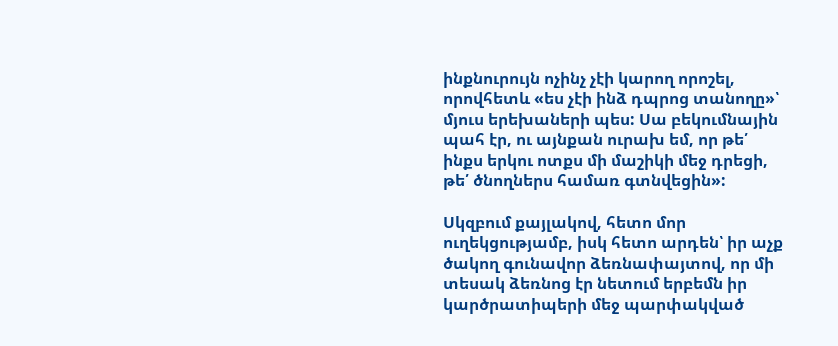ինքնուրույն ոչինչ չէի կարող որոշել, որովհետև «ես չէի ինձ դպրոց տանողը»՝ մյուս երեխաների պես: Սա բեկումնային պահ էր, ու այնքան ուրախ եմ, որ թե՛ ինքս երկու ոտքս մի մաշիկի մեջ դրեցի, թե՛ ծնողներս համառ գտնվեցին»:

Սկզբում քայլակով, հետո մոր ուղեկցությամբ, իսկ հետո արդեն՝ իր աչք ծակող գունավոր ձեռնափայտով, որ մի տեսակ ձեռնոց էր նետում երբեմն իր կարծրատիպերի մեջ պարփակված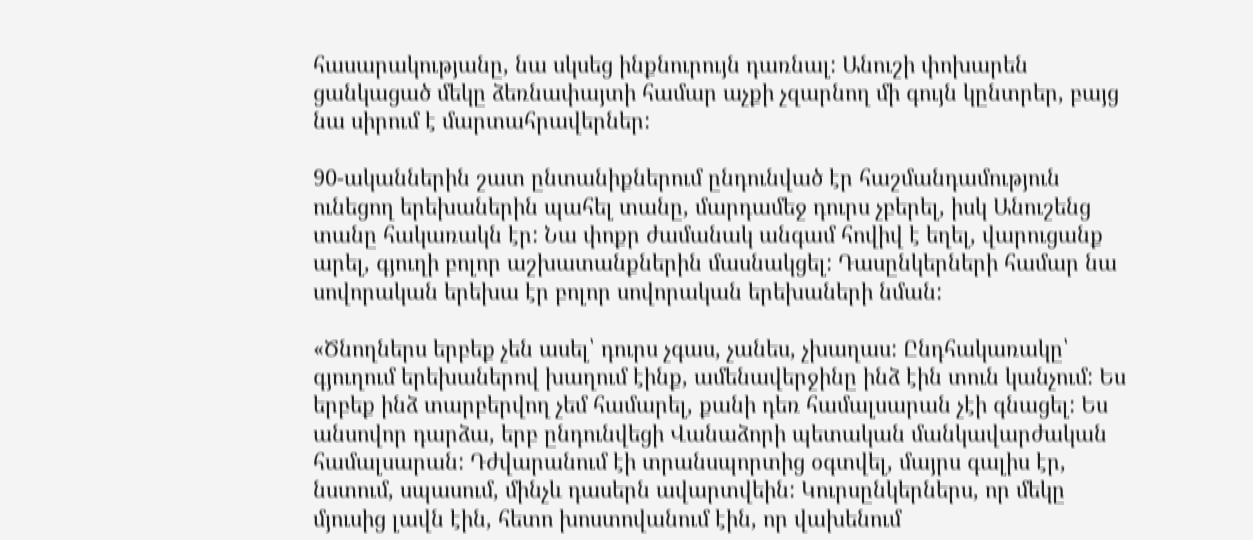հասարակությանը, նա սկսեց ինքնուրույն դառնալ: Անուշի փոխարեն ցանկացած մեկը ձեռնափայտի համար աչքի չզարնող մի գույն կընտրեր, բայց նա սիրում է մարտահրավերներ:

90-ականներին շատ ընտանիքներում ընդունված էր հաշմանդամություն ունեցող երեխաներին պահել տանը, մարդամեջ դուրս չբերել, իսկ Անուշենց տանը հակառակն էր: Նա փոքր ժամանակ անգամ հովիվ է եղել, վարուցանք արել, գյուղի բոլոր աշխատանքներին մասնակցել: Դասընկերների համար նա սովորական երեխա էր բոլոր սովորական երեխաների նման:

«Ծնողներս երբեք չեն ասել՝ դուրս չգաս, չանես, չխաղաս: Ընդհակառակը՝ գյուղում երեխաներով խաղում էինք, ամենավերջինը ինձ էին տուն կանչում: Ես երբեք ինձ տարբերվող չեմ համարել, քանի դեռ համալսարան չէի գնացել: Ես անսովոր դարձա, երբ ընդունվեցի Վանաձորի պետական մանկավարժական համալսարան: Դժվարանում էի տրանսպորտից օգտվել, մայրս գալիս էր, նստում, սպասում, մինչև դասերն ավարտվեին: Կուրսընկերներս, որ մեկը մյուսից լավն էին, հետո խոստովանում էին, որ վախենում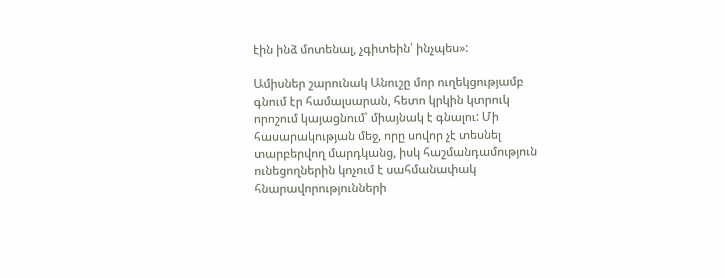էին ինձ մոտենալ, չգիտեին՝ ինչպես»:

Ամիսներ շարունակ Անուշը մոր ուղեկցությամբ գնում էր համալսարան, հետո կրկին կտրուկ որոշում կայացնում՝ միայնակ է գնալու: Մի հասարակության մեջ, որը սովոր չէ տեսնել տարբերվող մարդկանց, իսկ հաշմանդամություն ունեցողներին կոչում է սահմանափակ հնարավորությունների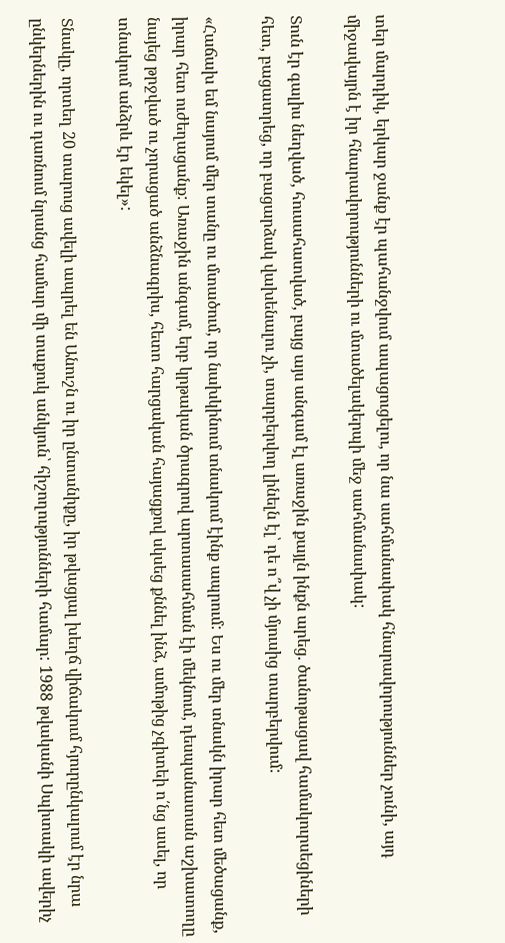տեր մարդիկ, երկար ջանք էր պահանջվում ապացուցելու, որ նա սահմանափակ հնարավորություններ չունի, այդ միջավայրն է իր հնարավորությունների ու մտածելակերպի մեջ սահմանափակ:

Տուն էր գալիս նեղված, հուսահատված, բայց այս անգամ էլ առաջին քայլն ինքն արեց. ծանոթացավ համակուրսեցիների հետ, բացատրեց, որ բացարձակ վախենալու չի, տարբերվող լինելն էլ՝ դե ո՞վ չի մյուսից տարբերվում:

«Հաճախ եմ նայում մեր տանը ու մտածում, որ նախկինում տնակում էինք ապրում: Ես ու մեր տնակն իրար հետ մեծացանք, իրար հետ ուժեղացանք: Առաջին անգամ, երբ կրթական ծրագրով արտասահման էի մեկնում, դեսպանատան աշխատողը նայեց թրջված ու չորացած անձնագրիս, հետո հարցական հայացքով սկսեց քննել ինձ, ամոթից չգիտեի ո՛նց ասել, որ տնակում անձրև էր եկել»:

Տնակը, որտեղ 20 տարուց ավելի ապրել են Անուշն ու իր ընտանիքը, իր թվացյալ խեղճ վիճակում հյուրընկալում էր նրա ընկերներին ու դառնում նրանց համար մի տաքուկ անկյուն՝ հիշողությունների համար: 1988 թվականի Սպիտակի ավերիչ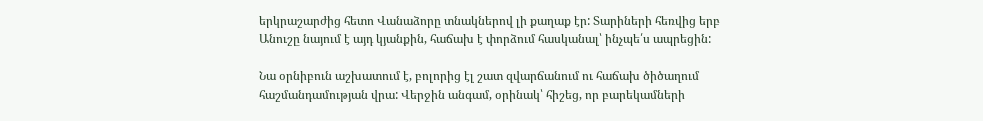երկրաշարժից հետո Վանաձորը տնակներով լի քաղաք էր: Տարիների հեռվից երբ Անուշը նայում է այդ կյանքին, հաճախ է փորձում հասկանալ՝ ինչպե՛ս ապրեցին:

Նա օրնիբուն աշխատում է, բոլորից էլ շատ զվարճանում ու հաճախ ծիծաղում հաշմանդամության վրա: Վերջին անգամ, օրինակ՝ հիշեց, որ բարեկամների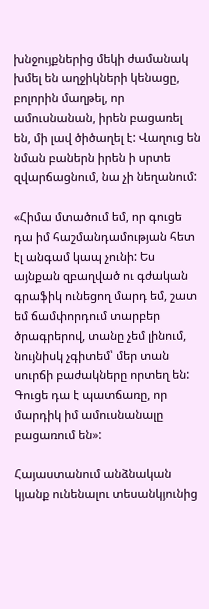խնջույքներից մեկի ժամանակ խմել են աղջիկների կենացը, բոլորին մաղթել, որ ամուսնանան, իրեն բացառել են, մի լավ ծիծաղել է: Վաղուց են նման բաներն իրեն ի սրտե զվարճացնում, նա չի նեղանում:

«Հիմա մտածում եմ, որ գուցե դա իմ հաշմանդամության հետ էլ անգամ կապ չունի: Ես այնքան զբաղված ու գժական գրաֆիկ ունեցող մարդ եմ, շատ եմ ճամփորդում տարբեր ծրագրերով, տանը չեմ լինում, նույնիսկ չգիտեմ՝ մեր տան սուրճի բաժակները որտեղ են: Գուցե դա է պատճառը, որ մարդիկ իմ ամուսնանալը բացառում են»:

Հայաստանում անձնական կյանք ունենալու տեսանկյունից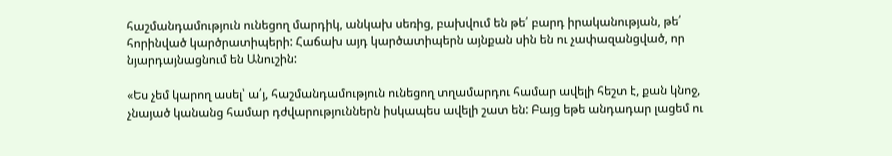հաշմանդամություն ունեցող մարդիկ, անկախ սեռից, բախվում են թե՛ բարդ իրականության, թե՛ հորինված կարծրատիպերի: Հաճախ այդ կարծատիպերն այնքան սին են ու չափազանցված, որ նյարդայնացնում են Անուշին:

«Ես չեմ կարող ասել՝ ա՛յ, հաշմանդամություն ունեցող տղամարդու համար ավելի հեշտ է, քան կնոջ, չնայած կանանց համար դժվարություններն իսկապես ավելի շատ են: Բայց եթե անդադար լացեմ ու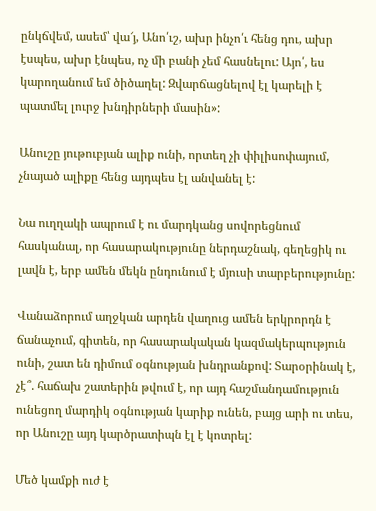ընկճվեմ, ասեմ՝ վա՜յ, Անո՛ւշ, ախր ինչո՛ւ հենց դու, ախր էսպես, ախր էնպես, ոչ մի բանի չեմ հասնելու: Այո՛, ես կարողանում եմ ծիծաղել: Զվարճացնելով էլ կարելի է պատմել լուրջ խնդիրների մասին»:

Անուշը յութուբյան ալիք ունի, որտեղ չի փիլիսոփայում, չնայած ալիքը հենց այդպես էլ անվանել է:

Նա ուղղակի ապրում է ու մարդկանց սովորեցնում հասկանալ, որ հասարակությունը ներդաշնակ, գեղեցիկ ու լավն է, երբ ամեն մեկն ընդունում է մյուսի տարբերությունը:

Վանաձորում աղջկան արդեն վաղուց ամեն երկրորդն է ճանաչում, գիտեն, որ հասարակական կազմակերպություն ունի, շատ են դիմում օգնության խնդրանքով: Տարօրինակ է, չէ՞. հաճախ շատերին թվում է, որ այդ հաշմանդամություն ունեցող մարդիկ օգնության կարիք ունեն, բայց արի ու տես, որ Անուշը այդ կարծրատիպն էլ է կոտրել:

Մեծ կամքի ուժ է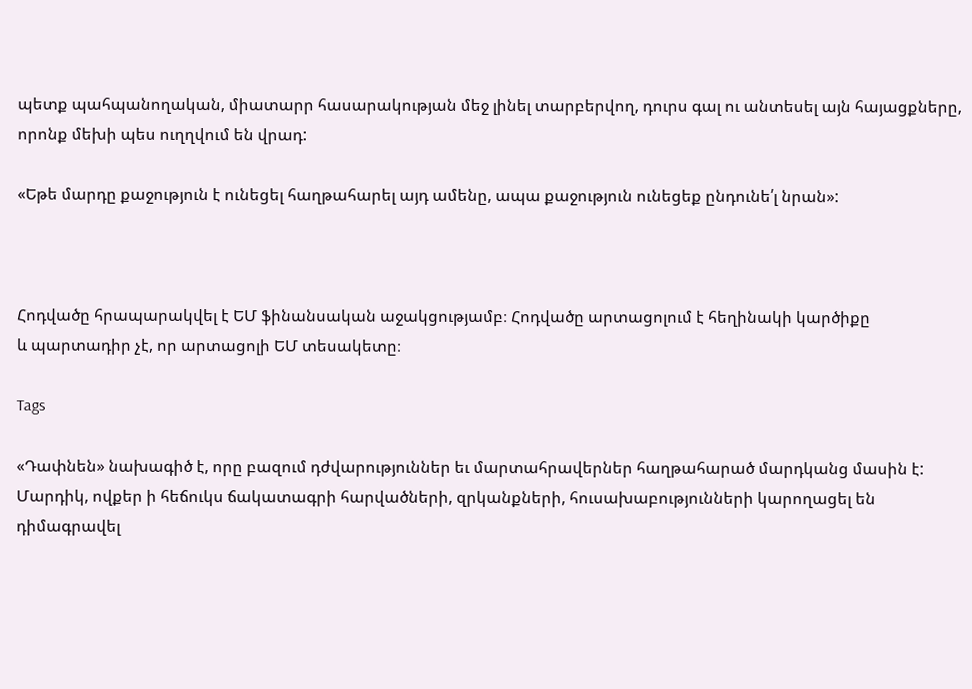պետք պահպանողական, միատարր հասարակության մեջ լինել տարբերվող, դուրս գալ ու անտեսել այն հայացքները, որոնք մեխի պես ուղղվում են վրադ:

«Եթե մարդը քաջություն է ունեցել հաղթահարել այդ ամենը, ապա քաջություն ունեցեք ընդունե՛լ նրան»:



Հոդվածը հրապարակվել է ԵՄ ֆինանսական աջակցությամբ։ Հոդվածը արտացոլում է հեղինակի կարծիքը
և պարտադիր չէ, որ արտացոլի ԵՄ տեսակետը։

Tags

«Դափնեն» նախագիծ է, որը բազում դժվարություններ եւ մարտահրավերներ հաղթահարած մարդկանց մասին է: Մարդիկ, ովքեր ի հեճուկս ճակատագրի հարվածների, զրկանքների, հուսախաբությունների կարողացել են դիմագրավել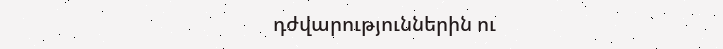դժվարություններին ու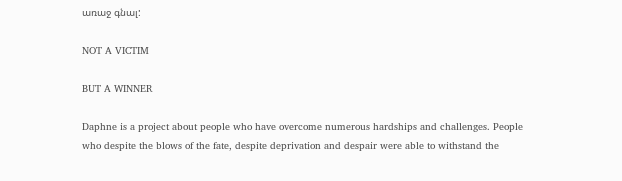առաջ գնալ:

NOT A VICTIM

BUT A WINNER

Daphne is a project about people who have overcome numerous hardships and challenges. People who despite the blows of the fate, despite deprivation and despair were able to withstand the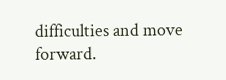difficulties and move forward.